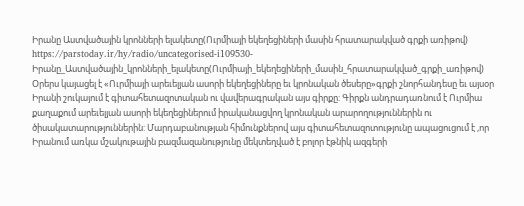Իրանը Աստվածային կրոնների ելակետը(Ուրմիայի եկեղեցիների մասին հրատարակված գրքի առիթով)
https://parstoday.ir/hy/radio/uncategorised-i109530-Իրանը_Աստվածային_կրոնների_ելակետը(Ուրմիայի_եկեղեցիների_մասին_հրատարակված_գրքի_առիթով)
Օրերս կայացել է «Ուրմիայի արեւելյան ասորի եկեղեցիները եւ կրոնական ծեսերը»գրքի շնորհանդեսը եւ այսօր Իրանի շուկայում է գիտահետազոտական ու վավերագրական այս գիրքը: Գիրքն անդրադառնում է Ուրմիա քաղաքում արեւելյան ասորի եկեղեցիներում իրականացվող կրոնական արարողություններին ու ծիսակատարություններին: Մարդաբանության հիմունքներով այս գիտահետազոտությունը ապացուցում է ,որ Իրանում առկա մշակութային բազմազանությունը մեկտեղված է բոլոր էթնիկ ազգերի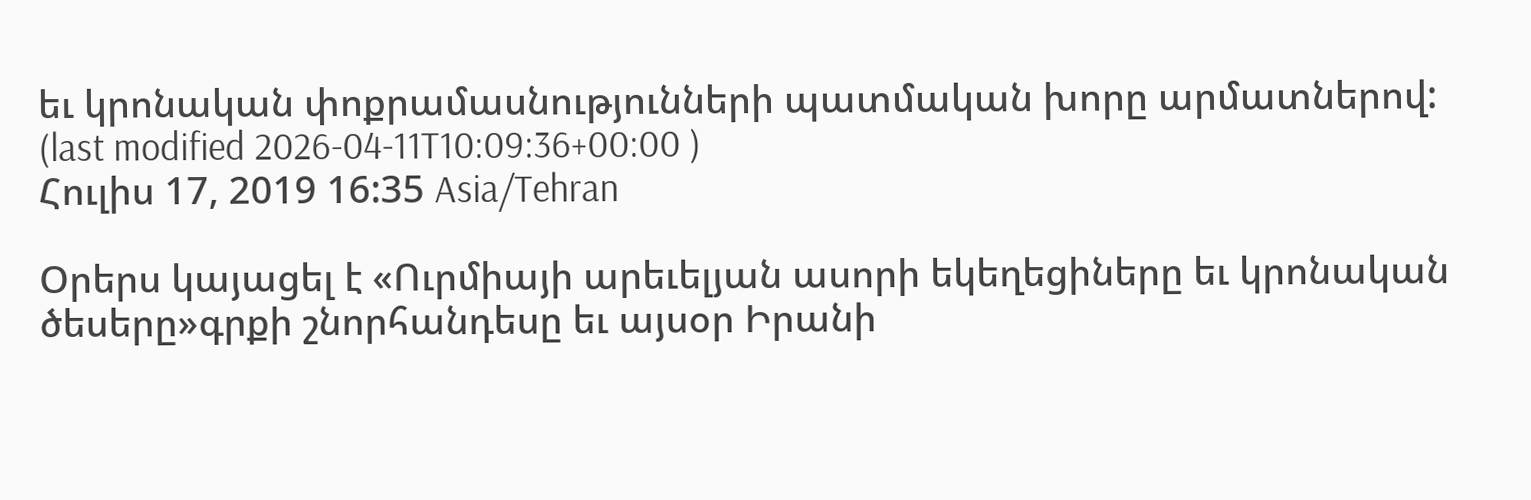եւ կրոնական փոքրամասնությունների պատմական խորը արմատներով:
(last modified 2026-04-11T10:09:36+00:00 )
Հուլիս 17, 2019 16:35 Asia/Tehran

Օրերս կայացել է «Ուրմիայի արեւելյան ասորի եկեղեցիները եւ կրոնական ծեսերը»գրքի շնորհանդեսը եւ այսօր Իրանի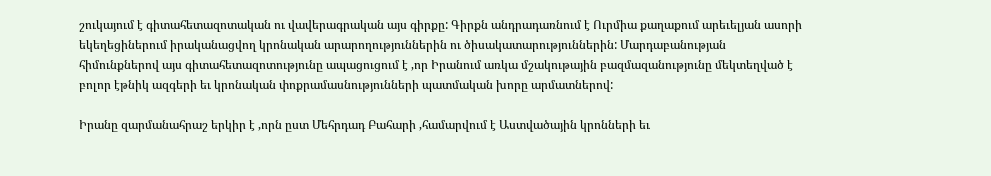շուկայում է գիտահետազոտական ու վավերագրական այս գիրքը: Գիրքն անդրադառնում է Ուրմիա քաղաքում արեւելյան ասորի եկեղեցիներում իրականացվող կրոնական արարողություններին ու ծիսակատարություններին: Մարդաբանության հիմունքներով այս գիտահետազոտությունը ապացուցում է ,որ Իրանում առկա մշակութային բազմազանությունը մեկտեղված է բոլոր էթնիկ ազգերի եւ կրոնական փոքրամասնությունների պատմական խորը արմատներով:

Իրանը զարմանահրաշ երկիր է ,որն ըստ Մեհրդադ Բահարի ,համարվում է Աստվածային կրոնների եւ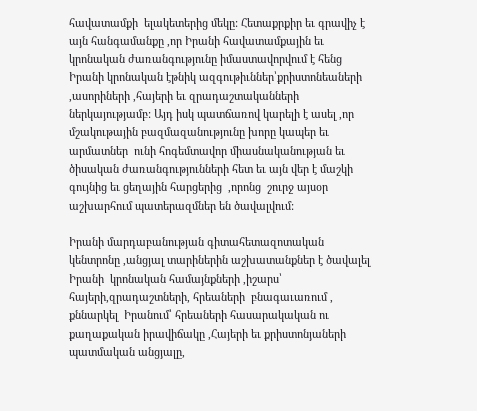հավատամքի  ելակետերից մեկը: Հետաքրքիր եւ գրավիչ է այն հանգամանքը ,որ Իրանի հավատամքային եւ կրոնական ժառանգությունը իմաստավորվում է հենց  Իրանի կրոնական էթնիկ ազգութիւններ՝քրիստոնեաների ,ասորիների ,հայերի եւ զրադաշտականների ներկայությամբ: Այդ իսկ պատճառով կարելի է ասել ,որ մշակութային բազմազանությունը խորը կապեր եւ արմատներ  ունի հոգեմտավոր միասնականության եւ ծիսական ժառանգությունների հետ եւ այն վեր է մաշկի գույնից եւ ցեղային հարցերից  ,որոնց  շուրջ այսօր աշխարհում պատերազմներ են ծավալվում:

Իրանի մարդաբանության գիտահետազոտական կենտրոնը ,անցյալ տարիներին աշխատանքներ է ծավալել Իրանի  կրոնական համայնքների ,իշարս՝ հայերի,զրադաշտների, հրեաների  բնագաւառում , քննարկել  Իրանում՝ հրեաների հասարակական ու քաղաքական իրավիճակը ,Հայերի եւ քրիստոնյաների պատմական անցյալը,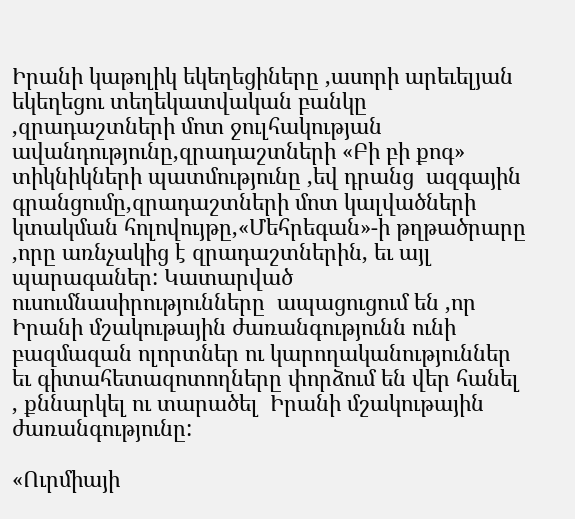Իրանի կաթոլիկ եկեղեցիները ,ասորի արեւելյան եկեղեցու տեղեկատվական բանկը ,զրադաշտների մոտ ջուլհակության ավանդությունը,զրադաշտների «Բի բի քոգ» տիկնիկների պատմությունը ,եվ դրանց  ազգային գրանցումը,զրադաշտների մոտ կալվածների կտակման հոլովույթը,«Մեհրեգան»-ի թղթածրարը ,որը առնչակից է զրադաշտներին, եւ այլ պարագաներ: Կատարված  ուսումնասիրությունները  ապացուցում են ,որ Իրանի մշակութային ժառանգությունն ունի բազմազան ոլորտներ ու կարողականություններ եւ գիտահետազոտողները փորձում են վեր հանել , քննարկել ու տարածել  Իրանի մշակութային ժառանգությունը:

«Ուրմիայի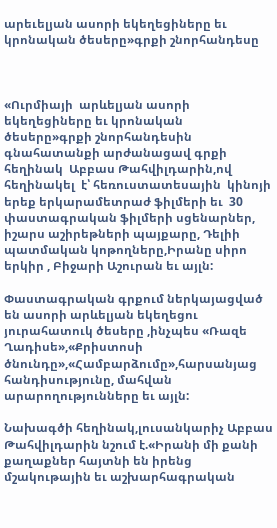արեւելյան ասորի եկեղեցիները եւ կրոնական ծեսերը»գրքի շնորհանդեսը



«Ուրմիայի  արևելյան ասորի եկեղեցիները եւ կրոնական ծեսերը»գրքի շնորհանդեսին գնահատանքի արժանացավ գրքի հեղինակ  Աբբաս Թահվիլդարին,ով   հեղինակել  է՝ հեռուստատեսային  կինոյի երեք երկարամետրաժ ֆիլմերի եւ  30 փաստագրական ֆիլմերի սցենարներ, իշարս աշիրեթների պայքարը, Դելիի պատմական կոթողները,Իրանը սիրո երկիր , Բիջարի Աշուրան եւ այլն:

Փաստագրական գրքում ներկայացված են ասորի արևելյան եկեղեցու յուրահատուկ ծեսերը ,ինչպես «Ռազե Ղադիսե»,«Քրիստոսի ծնունդը»,«Համբարձումը»,հարսանյաց հանդիսությունը, մահվան արարողությունները եւ այլն:

Նախագծի հեղինակ,լուսանկարիչ Աբբաս Թահվիլդարին նշում է.«Իրանի մի քանի քաղաքներ հայտնի են իրենց մշակութային եւ աշխարհագրական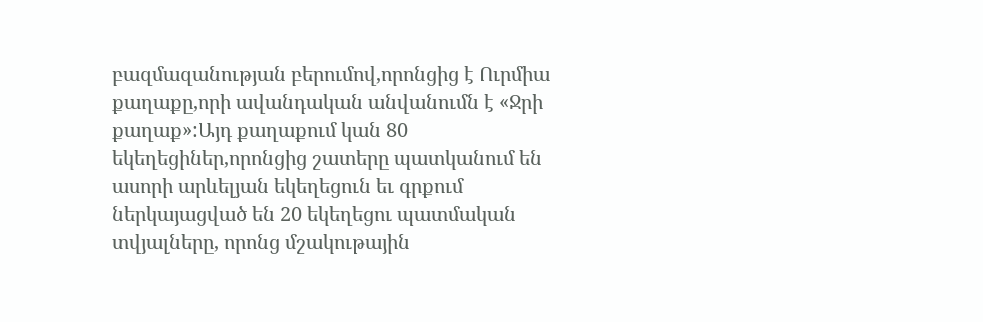բազմազանության բերումով,որոնցից է Ուրմիա քաղաքը,որի ավանդական անվանումն է «Ջրի քաղաք»:Այդ քաղաքում կան 80 եկեղեցիներ,որոնցից շատերը պատկանում են ասորի արևելյան եկեղեցուն եւ գրքում ներկայացված են 20 եկեղեցու պատմական տվյալները, որոնց մշակութային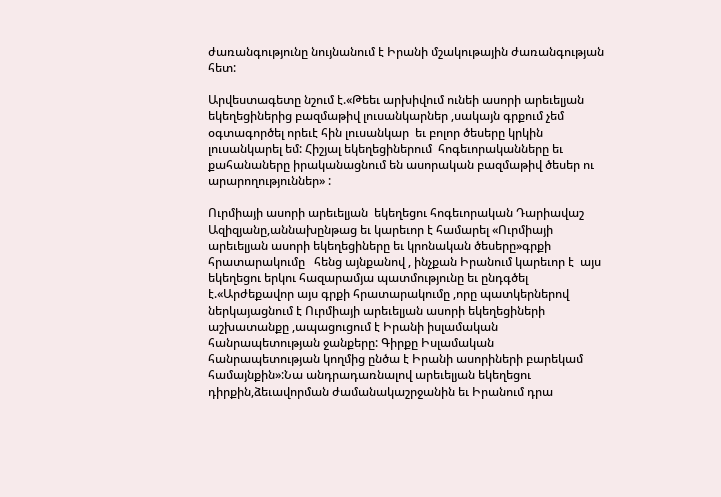ժառանգությունը նույնանում է Իրանի մշակութային ժառանգության հետ:

Արվեստագետը նշում է.«Թեեւ արխիվում ունեի ասորի արեւելյան եկեղեցիներից բազմաթիվ լուսանկարներ ,սակայն գրքում չեմ օգտագործել որեւէ հին լուսանկար  եւ բոլոր ծեսերը կրկին լուսանկարել եմ: Հիշյալ եկեղեցիներում  հոգեւորականները եւ քահանաները իրականացնում են ասորական բազմաթիվ ծեսեր ու արարողություններ» :

Ուրմիայի ասորի արեւելյան  եկեղեցու հոգեւորական Դարիավաշ Ազիզյանը,աննախընթաց եւ կարեւոր է համարել «Ուրմիայի  արեւելյան ասորի եկեղեցիները եւ կրոնական ծեսերը»գրքի հրատարակումը   հենց այնքանով , ինչքան Իրանում կարեւոր է  այս եկեղեցու երկու հազարամյա պատմությունը եւ ընդգծել է.«Արժեքավոր այս գրքի հրատարակումը ,որը պատկերներով ներկայացնում է Ուրմիայի արեւելյան ասորի եկեղեցիների աշխատանքը ,ապացուցում է Իրանի իսլամական հանրապետության ջանքերը: Գիրքը Իսլամական հանրապետության կողմից ընծա է Իրանի ասորիների բարեկամ  համայնքին»:Նա անդրադառնալով արեւելյան եկեղեցու դիրքին,ձեւավորման ժամանակաշրջանին եւ Իրանում դրա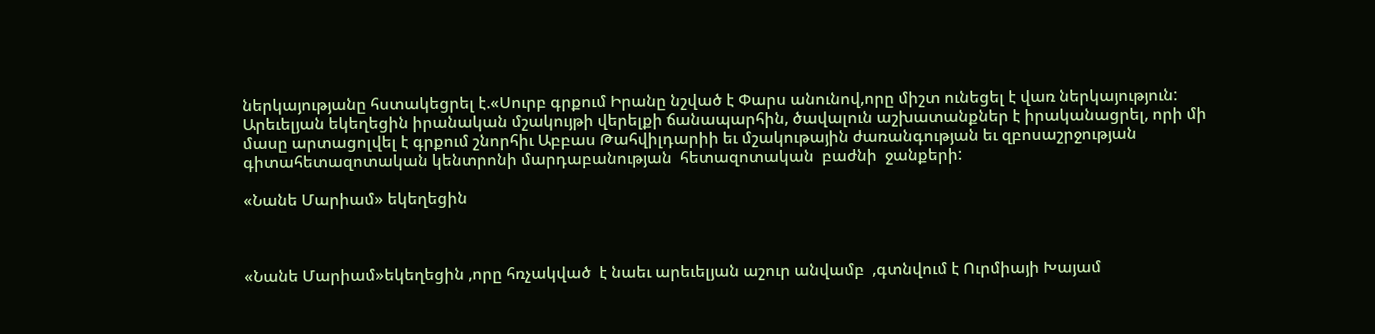ներկայությանը հստակեցրել է.«Սուրբ գրքում Իրանը նշված է Փարս անունով,որը միշտ ունեցել է վառ ներկայություն: Արեւելյան եկեղեցին իրանական մշակույթի վերելքի ճանապարհին, ծավալուն աշխատանքներ է իրականացրել, որի մի մասը արտացոլվել է գրքում շնորհիւ Աբբաս Թահվիլդարիի եւ մշակութային ժառանգության եւ զբոսաշրջության գիտահետազոտական կենտրոնի մարդաբանության  հետազոտական  բաժնի  ջանքերի:

«Նանե Մարիամ» եկեղեցին



«Նանե Մարիամ»եկեղեցին ,որը հռչակված  է նաեւ արեւելյան աշուր անվամբ  ,գտնվում է Ուրմիայի Խայամ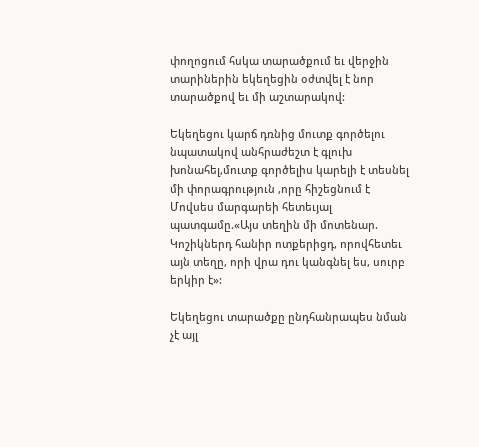փողոցում հսկա տարածքում եւ վերջին տարիներին եկեղեցին օժտվել է նոր տարածքով եւ մի աշտարակով:

Եկեղեցու կարճ դռնից մուտք գործելու նպատակով անհրաժեշտ է գլուխ խոնահել,մուտք գործելիս կարելի է տեսնել մի փորագրություն ,որը հիշեցնում է Մովսես մարգարեի հետեւյալ պատգամը.«Այս տեղին մի մոտենար. Կոշիկներդ հանիր ոտքերիցդ, որովհետեւ այն տեղը, որի վրա դու կանգնել ես, սուրբ երկիր է»:

Եկեղեցու տարածքը ընդհանրապես նման չէ այլ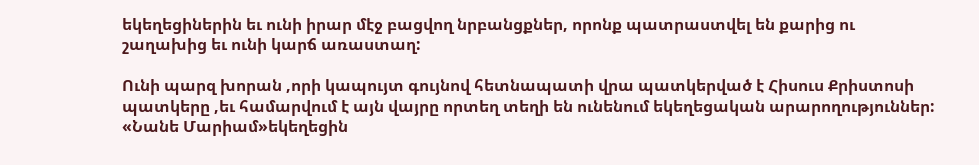եկեղեցիներին եւ ունի իրար մէջ բացվող նրբանցքներ, որոնք պատրաստվել են քարից ու շաղախից եւ ունի կարճ առաստաղ:

Ունի պարզ խորան ,որի կապույտ գույնով հետնապատի վրա պատկերված է Հիսուս Քրիստոսի պատկերը ,եւ համարվում է այն վայրը որտեղ տեղի են ունենում եկեղեցական արարողություններ: «Նանե Մարիամ»եկեղեցին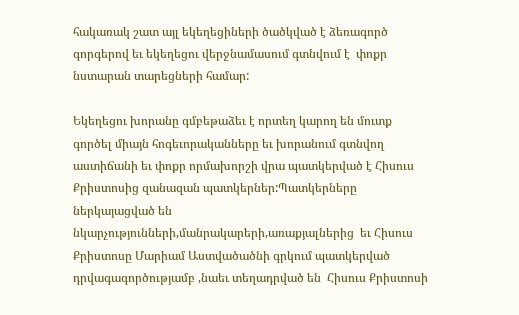հակառակ շատ այլ եկեղեցիների ծածկված է ձեռագործ գորգերով եւ եկեղեցու վերջնամասում գտնվում է  փոքր նստարան տարեցների համար:

Եկեղեցու խորանը գմբեթաձեւ է որտեղ կարող են մուտք գործել միայն հոգեւորականները եւ խորանում գտնվող աստիճանի եւ փոքր որմախորշի վրա պատկերված է Հիսուս Քրիստոսից զանազան պատկերներ:Պատկերները ներկայացված են նկարչությունների,մանրակարերի,առաքյալներից  եւ Հիսուս Քրիստոսը Մարիամ Աստվածածնի գրկում պատկերված դրվագագործությամբ ,նաեւ տեղադրված են  Հիսուս Քրիստոսի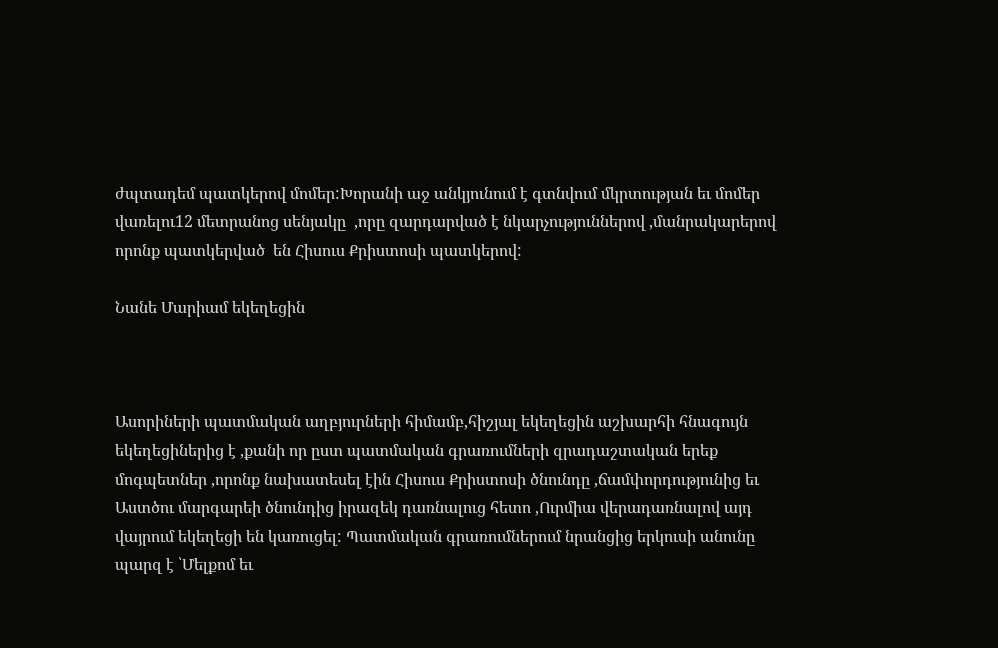ժպտադեմ պատկերով մոմեր:Խորանի աջ անկյունում է գտնվում մկրտության եւ մոմեր վառելու12 մետրանոց սենյակը  ,որը զարդարված է նկարչություններով ,մանրակարերով որոնք պատկերված  են Հիսուս Քրիստոսի պատկերով:

Նանե Մարիամ եկեղեցին



Ասորիների պատմական աղբյուրների հիմամբ,հիշյալ եկեղեցին աշխարհի հնագույն եկեղեցիներից է ,քանի որ ըստ պատմական գրառումների զրադաշտական երեք մոգպետներ ,որոնք նախատեսել էին Հիսուս Քրիստոսի ծնունդը ,ճամփորդությունից եւ Աստծու մարգարեի ծնունդից իրազեկ դառնալուց հետո ,Ուրմիա վերադառնալով այդ վայրում եկեղեցի են կառուցել: Պատմական գրառումներում նրանցից երկուսի անունը պարզ է ՝Մելքոմ եւ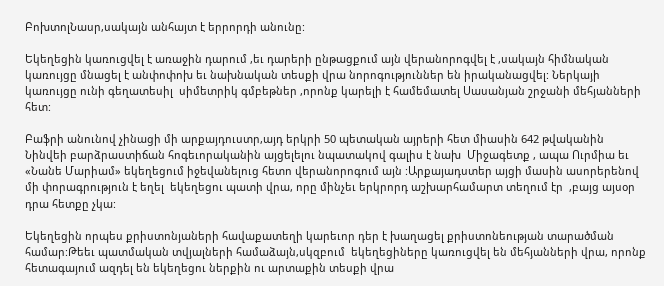ԲոխտոլՆասր,սակայն անհայտ է երրորդի անունը:

Եկեղեցին կառուցվել է առաջին դարում ,եւ դարերի ընթացքում այն վերանորոգվել է ,սակայն հիմնական կառույցը մնացել է անփոփոխ եւ նախնական տեսքի վրա նորոգություններ են իրականացվել: Ներկայի կառույցը ունի գեղատեսիլ  սիմետրիկ գմբեթներ ,որոնք կարելի է համեմատել Սասանյան շրջանի մեհյանների հետ:

Բաֆրի անունով չինացի մի արքայդուստր,այդ երկրի 50 պետական այրերի հետ միասին 642 թվականին Նինվեի բարձրաստիճան հոգեւորականին այցելելու նպատակով գալիս է նախ  Միջագետք , ապա Ուրմիա եւ «Նանե Մարիամ» եկեղեցում իջեվանելուց հետո վերանորոգում այն :Արքայադստեր այցի մասին ասորերենով մի փորագրություն է եղել  եկեղեցու պատի վրա, որը մինչեւ երկրորդ աշխարհամարտ տեղում էր  ,բայց այսօր դրա հետքը չկա:

Եկեղեցին որպես քրիստոնյաների հավաքատեղի կարեւոր դեր է խաղացել քրիստոնեության տարածման համար:Թեեւ պատմական տվյալների համաձայն,սկզբում  եկեղեցիները կառուցվել են մեհյանների վրա, որոնք հետագայում ազդել են եկեղեցու ներքին ու արտաքին տեսքի վրա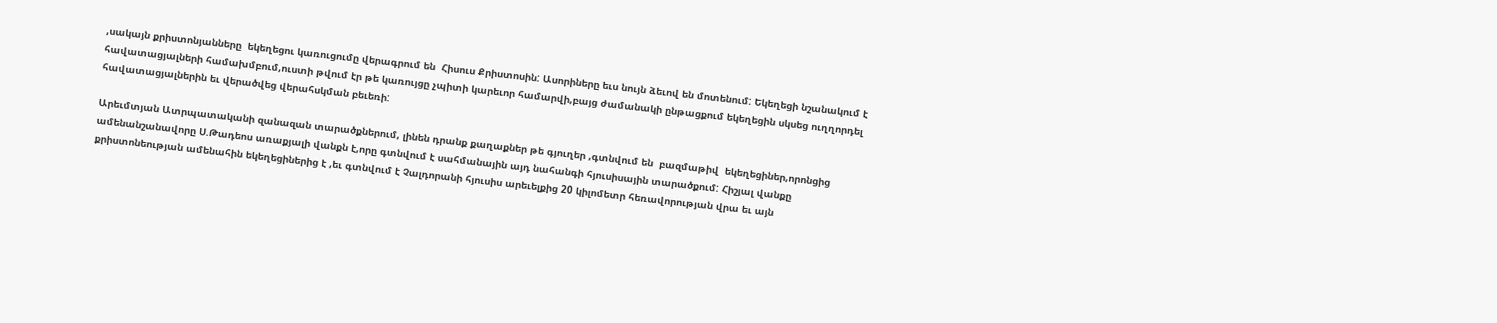,սակայն քրիստոնյանները  եկեղեցու կառուցումը վերագրում են  Հիսուս Քրիստոսին: Ասորիները եւս նույն ձեւով են մոտենում: Եկեղեցի նշանակում է հավատացյալների համախմբում,ուստի թվում էր թե կառույցը չպիտի կարեւոր համարվի,բայց ժամանակի ընթացքում եկեղեցին սկսեց ուղղորդել հավատացյալներին եւ վերածվեց վերահսկման բեւեռի:

Արեւմտյան Ատրպատականի զանազան տարածքներում, լինեն դրանք քաղաքներ թե գյուղեր ,գտնվում են  բազմաթիվ  եկեղեցիներ,որոնցից ամենանշանավորը Ս.Թադեոս առաքյալի վանքն է,որը գտնվում է սահմանային այդ նահանգի հյուսիսային տարածքում: Հիշյալ վանքը  քրիստոնեության ամենահին եկեղեցիներից է ,եւ գտնվում է Չալդորանի հյուսիս արեւելքից 20 կիլոմետր հեռավորության վրա եւ այն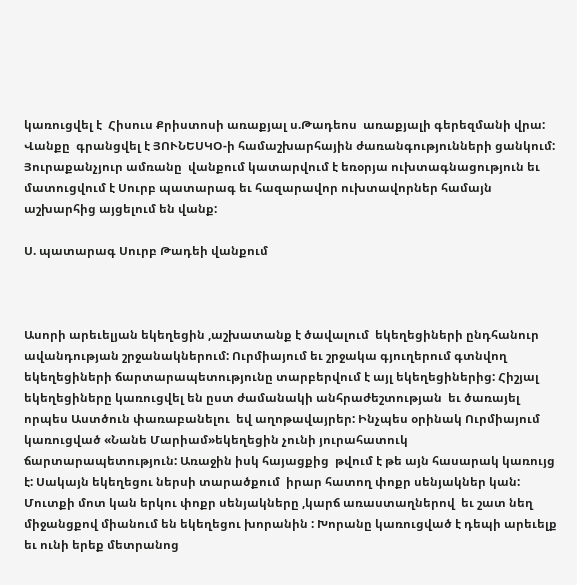կառուցվել է  Հիսուս Քրիստոսի առաքյալ ս.Թադեոս  առաքյալի գերեզմանի վրա: Վանքը  գրանցվել է ՅՈՒՆԵՍԿՕ-ի համաշխարհային ժառանգությունների ցանկում: Յուրաքանչյուր ամռանը  վանքում կատարվում է եռօրյա ուխտագնացություն եւ մատուցվում է Սուրբ պատարագ եւ հազարավոր ուխտավորներ համայն աշխարհից այցելում են վանք:

Ս. պատարագ Սուրբ Թադեի վանքում



Ասորի արեւելյան եկեղեցին ,աշխատանք է ծավալում  եկեղեցիների ընդհանուր ավանդության շրջանակներում: Ուրմիայում եւ շրջակա գյուղերում գտնվող եկեղեցիների ճարտարապետությունը տարբերվում է այլ եկեղեցիներից: Հիշյալ եկեղեցիները կառուցվել են ըստ ժամանակի անհրաժեշտության  եւ ծառայել որպես Աստծուն փառաբանելու  եվ աղոթավայրեր: Ինչպես օրինակ Ուրմիայում կառուցված «Նանե Մարիամ»եկեղեցին չունի յուրահատուկ ճարտարապետություն: Առաջին իսկ հայացքից  թվում է թե այն հասարակ կառույց է: Սակայն եկեղեցու ներսի տարածքում  իրար հատող փոքր սենյակներ կան: Մուտքի մոտ կան երկու փոքր սենյակները ,կարճ առաստաղներով  եւ շատ նեղ միջանցքով միանում են եկեղեցու խորանին : Խորանը կառուցված է դեպի արեւելք եւ ունի երեք մետրանոց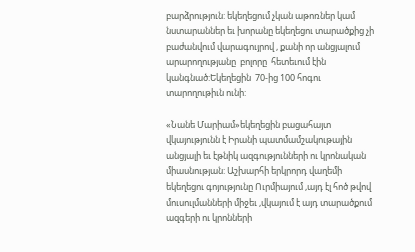բարձրություն: եկեղեցում չկան աթոռներ կամ նստարաններ եւ խորանը եկեղեցու տարածքից չի բաժանվում վարագույրով , քանի որ անցյալում  արարողությանը  բոլորը  հետեւում էին կանգնած:Եկեղեցին  70-ից 100 հոգու տարողութիւն ունի:

«Նանե Մարիամ»եկեղեցին բացահայտ վկայությունն է Իրանի պատմամշակութային անցյալի եւ էթնիկ ազգությունների ու կրոնական միասնության: Աշխարհի երկրորդ վաղեմի  եկեղեցու գոյությունը Ուրմիայում ,այդ էլ հոծ թվով մուսուլմանների միջեւ ,վկայում է այդ տարածքում ազգերի ու կրոնների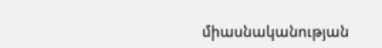միասնականության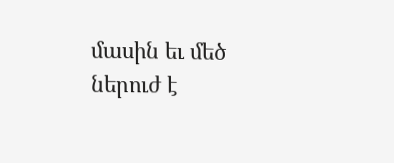մասին եւ մեծ ներուժ է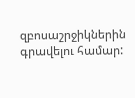զբոսաշրջիկներին գրավելու համար: